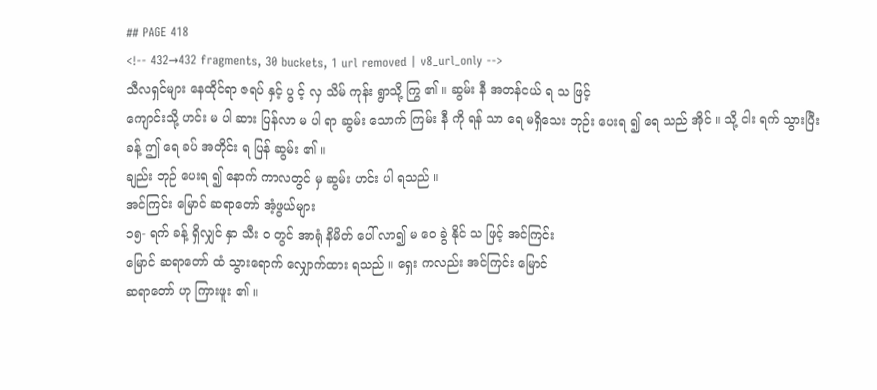## PAGE 418
<!-- 432→432 fragments, 30 buckets, 1 url removed | v8_url_only -->
သီလရှင်များ နေထိုင်ရာ ဇရပ် နှင့် ပွ င့် လှ သိမ် ကုန်း ရွာသို့ ကြွ ၏ ။ ဆွမ်း နီ အတန်ငယ် ရ သ ဖြင့်
ကျောင်းသို့ ဟင်း မ ပါ ဆား ပြန်လာ မ ပါ ရာ ဆွမ်း သောက် ကြမ်း နီ ကို ရန် သာ ရေ မရှိသေး ဘုဉ်း ပေးရ ၍ ရေ သည် အိုင် ။ သို့ ငါး ရက် သွားပြီး ခန့် ဤ ရေ ခပ် အတိုင်း ရ ပြန် ဆွမ်း ၏ ။
ချည်း ဘုဉ် ပေးရ ၍ နောက် ကာလတွင် မှ ဆွမ်း ဟင်း ပါ ရသည် ။
အင်ကြင်း မြောင် ဆရာတော် အံ့ဖွယ်များ
၁၅- ရက် ခန့် ရှိလျှင် နှာ သီး ဝ တွင် အာရုံ နိမိတ် ပေါ် လာ၍ မ ဝေ ခွဲ နိုင် သ ဖြင့် အင်ကြင်း
မြောင် ဆရာတော် ထံ သွားရောက် လျှောက်ထား ရသည် ။ ရှေး ကလည်း အင်ကြင်း မြောင်
ဆရာတော် ဟု ကြားဖူး ၏ ။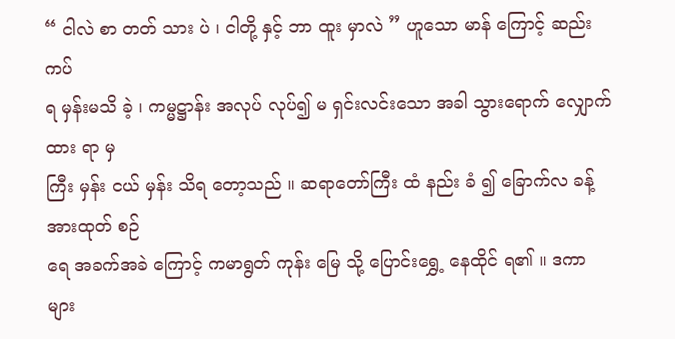“ ငါလဲ စာ တတ် သား ပဲ ၊ ငါတို့ နှင့် ဘာ ထူး မှာလဲ ” ဟူသော မာန် ကြောင့် ဆည်း ကပ်
ရ မှန်းမသိ ခဲ့ ၊ ကမ္မဋ္ဌာန်း အလုပ် လုပ်၍ မ ရှင်းလင်းသော အခါ သွားရောက် လျှောက်ထား ရာ မှ
ကြီး မှန်း ငယ် မှန်း သိရ တော့သည် ။ ဆရာတော်ကြီး ထံ နည်း ခံ ၍ ခြောက်လ ခန့် အားထုတ် စဉ်
ရေ အခက်အခဲ ကြောင့် ကမာရွတ် ကုန်း မြေ သို့ ပြောင်းရွှေ့ နေထိုင် ရ၏ ။ ဒကာ များ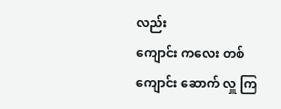လည်း
ကျောင်း ကလေး တစ် ကျောင်း ဆောက် လှူ ကြ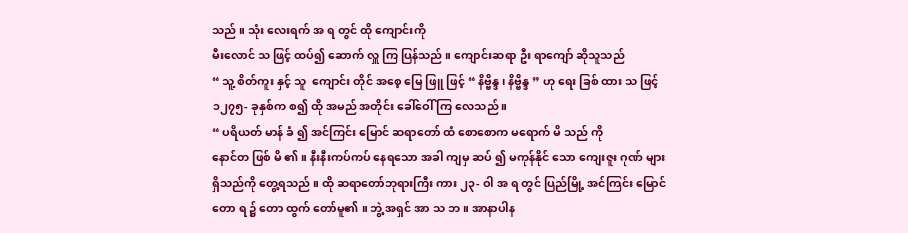သည် ။ သုံး လေးရက် အ ရ တွင် ထို ကျောင်းကို
မီးလောင် သ ဖြင့် ထပ်၍ ဆောက် လှူ ကြ ပြန်သည် ။ ကျောင်းဆရာ ဦး ရာကျော် ဆိုသူသည်
“ သူ့ စိတ်ကူး နှင့် သူ  ကျောင်း တိုင် အစေ့ မြေ ဖြူ ဖြင့် “ နိဗ္ဗိန္ဒ ၊ နိဗ္ဗိန္ဒ ” ဟု ရေး ခြစ် ထား သ ဖြင့်
၁၂၇၅- ခုနှစ်က စ၍ ထို အမည် အတိုင်း ခေါ်ဝေါ် ကြ လေသည် ။
“ ပရိယတ် မာန် ခံ ၍ အင်ကြင်း မြောင် ဆရာတော် ထံ စောစောက မရောက် မိ သည် ကို
နောင်တ ဖြစ် မိ ၏ ။ နီးနီးကပ်ကပ် နေရသော အခါ ကျမှ ဆပ် ၍ မကုန်နိုင် သော ကျေးဇူး ဂုဏ် များ
ရှိသည်ကို တွေ့ရသည် ။ ထို ဆရာတော်ဘုရားကြီး ကား ၂၃- ဝါ အ ရ တွင် ပြည်မြို့ အင်ကြင်း မြောင်
တော ရ ၌ တော ထွက် တော်မူ၏ ။ ဘွဲ့ အရှင် အာ သ ဘ ။ အာနာပါန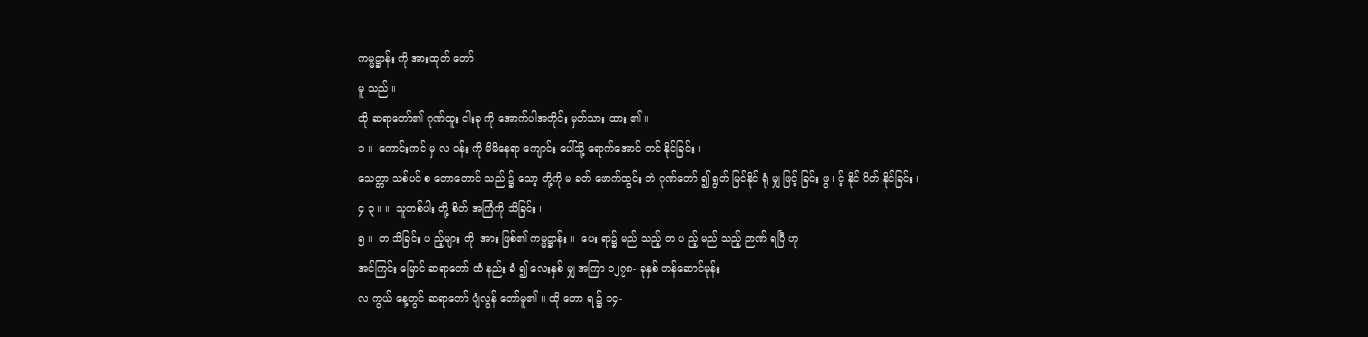ကမ္မဋ္ဌာန်း ကို အားထုတ် တော်
မူ သည် ။
ထို ဆရာတော်၏ ဂုဏ်ထူး ငါးခု ကို အောက်ပါအတိုင်း မှတ်သား ထား ၏ ။
၁ ။  ကောင်းကင် မှ လ ဝန်း ကို မိမိနေရာ ကျောင်း ပေါ်သို့ ရောက်အောင် တင် နိုင်ခြင်း ၊
သေတ္တာ သစ်ပင် စ တောတောင် သည် ၌ သော့ တို့ကို မ ခတ် ဖောက်ထွင်း ဘဲ ဂုဏ်တော် ၍ ရွတ် မြင်နိုင် ရုံ မျှ ဖြင့် ခြင်း ဖွ ၊ င့် နိုင် ပိတ် နိုင်ခြင်း ၊
၄ ၃ ။ ။  သူတစ်ပါး တို့ စိတ် အကြံကို သိခြင်း ၊
၅ ။  တ သိခြင်း ပ ည့်များ တို  အား ဖြစ်၏ ကမ္မဋ္ဌာန်း ။  ပေး ရာ၌ မည် သည့် တ ပ ည့် မည် သည့် ဉာဏ် ရပြီ ဟု
အင်ကြင်း မြောင် ဆရာတော် ထံ နည်း ခံ ၍ လေးနှစ် မျှ အကြာ ၁၂၇၈- ခုနှစ် တန်ဆောင်မုန်း
လ ကွယ် နေ့တွင် ဆရာတော် ပျံလွန် တော်မူ၏ ။ ထို တော ရ ၌ ၁၄-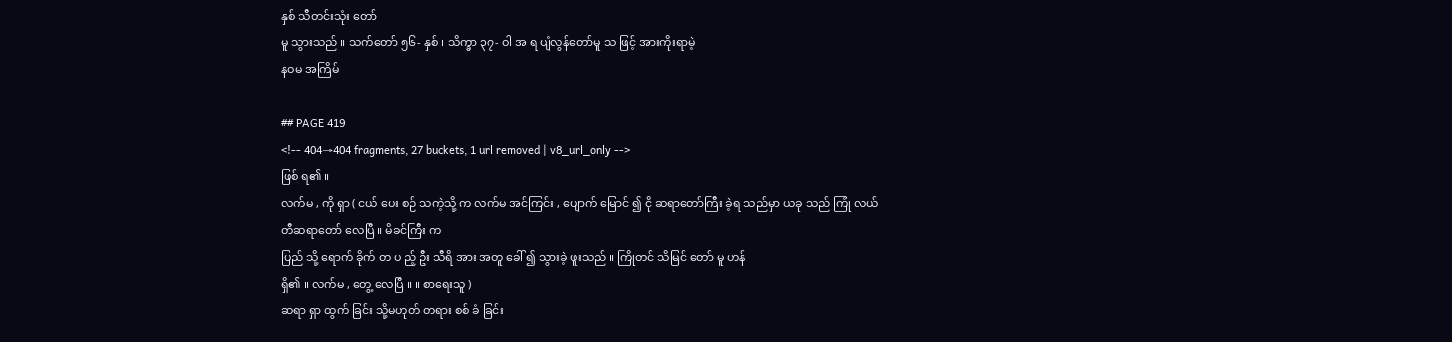နှစ် သီတင်းသုံး တော်
မူ သွားသည် ။ သက်တော် ၅၆- နှစ် ၊ သိက္ခာ ၃၇- ဝါ အ ရ ပျံလွန်တော်မူ သ ဖြင့် အားကိုးရာမဲ့
နဝမ အကြိမ်

## PAGE 419
<!-- 404→404 fragments, 27 buckets, 1 url removed | v8_url_only -->
ဖြစ် ရ၏ ။
လက်မ , ကို ရှာ ( ငယ် ပေး စဉ် သကဲ့သို့ က လက်မ အင်ကြင်း , ပျောက် မြောင် ၍ ငို ဆရာတော်ကြီး ခဲ့ရ သည်မှာ ယခု သည် ကြုံ လယ်တီဆရာတော် လေပြီ ။ မိခင်ကြီး က
ပြည် သို့ ရောက် ခိုက် တ ပ ည့် ဦး သီရိ အား အတူ ခေါ် ၍ သွားခဲ့ ဖူးသည် ။ ကြိုတင် သိမြင် တော် မူ ဟန်
ရှိ၏ ။ လက်မ , တွေ့ လေပြီ ။ ။ စာရေးသူ )
ဆရာ ရှာ ထွက် ခြင်း သို့မဟုတ် တရား စစ် ခံ ခြင်း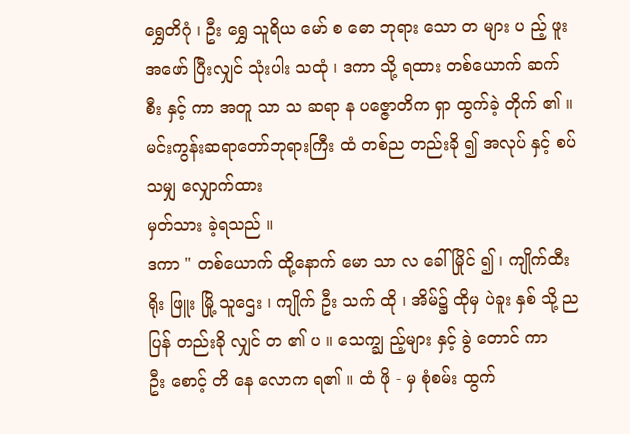ရွှေတိဂုံ ၊ ဦး ရွှေ သူရိယ မော် စ ဓော ဘုရား သော တ များ ပ ည့် ဖူး အဖော် ပြီးလျှင် သုံးပါး သထုံ ၊ ဒကာ သို့ ရထား တစ်ယောက် ဆက် စီး နှင့် ကာ အတူ သာ သ ဆရာ န ပဇ္ဇောတိက ရှာ ထွက်ခဲ့ တိုက် ၏ ။
မင်းကွန်းဆရာတော်ဘုရားကြီး ထံ တစ်ည တည်းခို ၍ အလုပ် နှင့် စပ် သမျှ လျှောက်ထား
မှတ်သား ခဲ့ရသည် ။
ဒကာ " တစ်ယောက် ထို့နောက် မော သာ လ ခေါ် မြိုင် ၍ ၊ ကျိုက်ထီးရိုး ဖြူး မြို့ သူဌေး ၊ ကျိုက် ဦး သက် ထို ၊ အိမ်၌ ထိုမှ ပဲခူး နှစ် သို့ ည ပြန် တည်းခို လျှင် တ ၏ ပ ။ သေက္ချ ည့်များ နှင့် ခွဲ တောင် ကာ
ဦး စောင့် တိ နေ လောက ရ၏ ။ ထံ ဖို - မှ စုံစမ်း ထွက်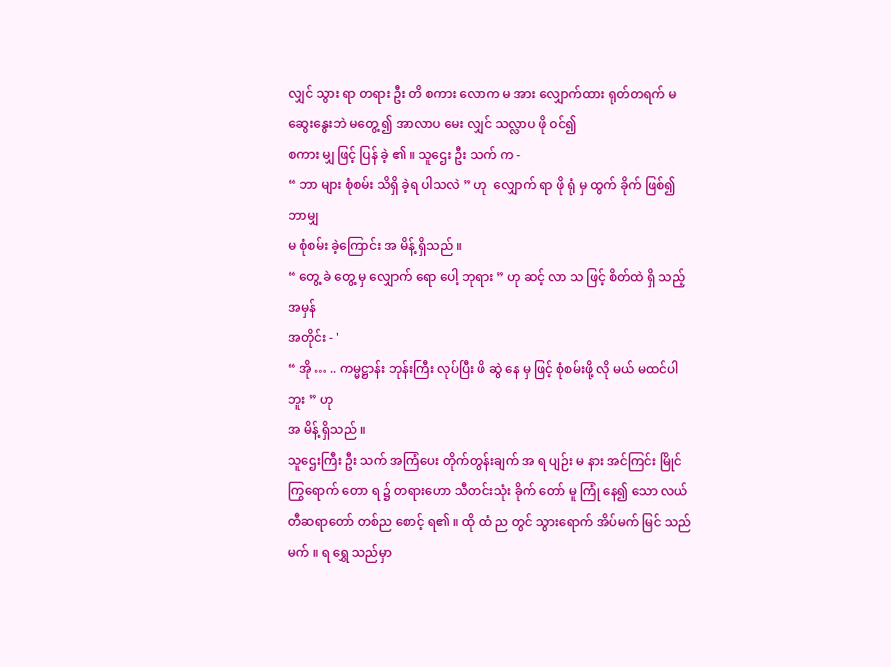လျှင် သွား ရာ တရား ဦး တိ စကား လောက မ အား လျှောက်ထား ရုတ်တရက် မဆွေးနွေးဘဲ မတွေ့ ၍ အာလာပ မေး လျှင် သလ္လာပ ဖို ဝင်၍
စကား မျှ ဖြင့် ပြန် ခဲ့ ၏ ။ သူဌေး ဦး သက် က -
“ ဘာ များ စုံစမ်း သိရှိ ခဲ့ရ ပါသလဲ ” ဟု  လျှောက် ရာ ဖို ရုံ မှ ထွက် ခိုက် ဖြစ်၍ ဘာမျှ
မ စုံစမ်း ခဲ့ကြောင်း အ မိန့် ရှိသည် ။
“ တွေ့ ခဲ တွေ့ မှ လျှောက် ရော ပေါ့ ဘုရား ” ဟု ဆင့် လာ သ ဖြင့် စိတ်ထဲ ရှိ သည့် အမှန်
အတိုင်း - '
“ အို … .. ကမ္မဋ္ဌာန်း ဘုန်းကြီး လုပ်ပြီး ဖိ ဆွဲ နေ မှ ဖြင့် စုံစမ်းဖို့ လို မယ် မထင်ပါဘူး ” ဟု
အ မိန့် ရှိသည် ။
သူဌေးကြီး ဦး သက် အကြံပေး တိုက်တွန်းချက် အ ရ ပျဉ်း မ နား အင်ကြင်း မြိုင်
ကြွရောက် တော ရ ၌ တရားဟော သီတင်းသုံး ခိုက် တော် မူ ကြုံ နေ၍ သော လယ်တီဆရာတော် တစ်ည စောင့် ရ၏ ။ ထို ထံ ည တွင် သွားရောက် အိပ်မက် မြင် သည် မက် ။ ရ ရွှေ သည်မှာ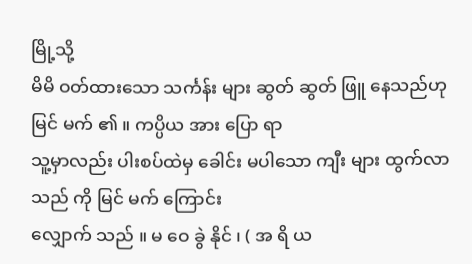မြို့သို့
မိမိ ဝတ်ထားသော သင်္ကန်း များ ဆွတ် ဆွတ် ဖြူ နေသည်ဟု မြင် မက် ၏ ။ ကပ္ပိယ အား ပြော ရာ
သူ့မှာလည်း ပါးစပ်ထဲမှ ခေါင်း မပါသော ကျီး များ ထွက်လာသည် ကို မြင် မက် ကြောင်း
လျှောက် သည် ။ မ ဝေ ခွဲ နိုင် ၊ ( အ ရိ ယ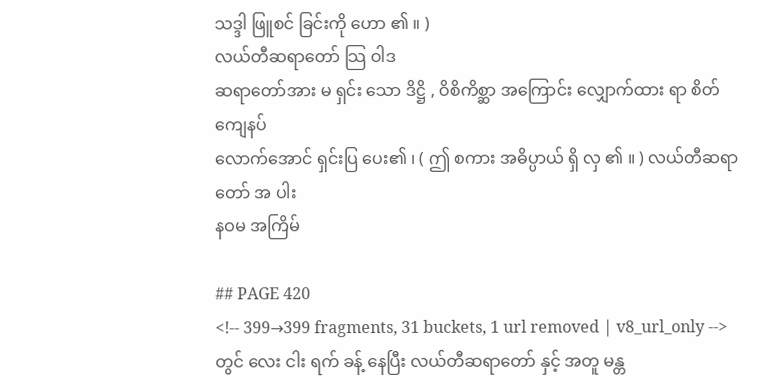သဒ္ဒါ ဖြူစင် ခြင်းကို ဟော ၏ ။ )
လယ်တီဆရာတော် သြ ဝါဒ
ဆရာတော်အား မ ရှင်း သော ဒိဋ္ဌိ , ဝိစိကိစ္ဆာ အကြောင်း လျှောက်ထား ရာ စိတ် ကျေနပ်
လောက်အောင် ရှင်းပြ ပေး၏ ၊ ( ဤ စကား အဓိပ္ပာယ် ရှိ လှ ၏ ။ ) လယ်တီဆရာတော် အ ပါး
နဝမ အကြိမ်

## PAGE 420
<!-- 399→399 fragments, 31 buckets, 1 url removed | v8_url_only -->
တွင် လေး ငါး ရက် ခန့် နေပြီး လယ်တီဆရာတော် နှင့် အတူ မန္တ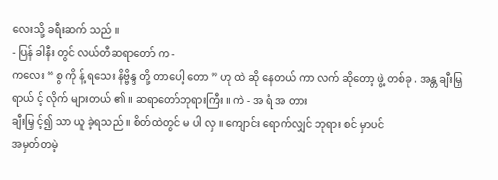လေးသို့ ခရီးဆက် သည် ။
- ပြန် ခါနီး တွင် လယ်တီဆရာတော် က -
ကလေး “ စွ ကို န့် ရသေး နိဗ္ဗိန္ဒ တို့ တာပေါ့ တော ” ဟု ထဲ ဆို နေတယ် ကာ လက် ဆိုတော့ ဖွဲ့ တစ်ခု . အန္တ ချီးမြှ ရာယ် င့် လိုက် များတယ် ၏ ။ ဆရာတော်ဘုရားကြီး ။ ကဲ - အ ရံ အ တား
ချီးမြှ င့်၍ သာ ယူ ခဲ့ရသည် ။ စိတ်ထဲတွင် မ ပါ လှ ။ ကျောင်း ရောက်လျှင် ဘုရား စင် မှာပင်
အမှတ်တမဲ့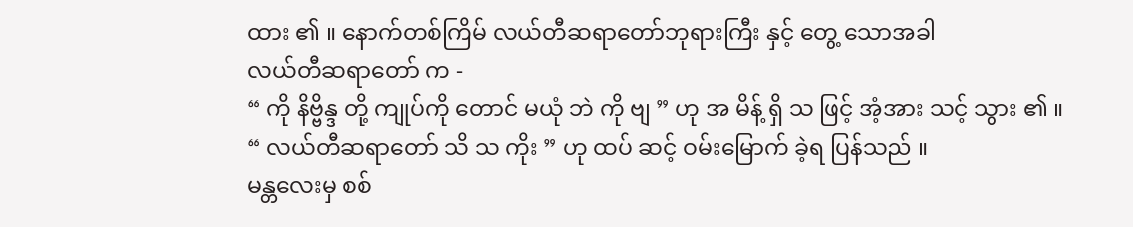ထား ၏ ။ နောက်တစ်ကြိမ် လယ်တီဆရာတော်ဘုရားကြီး နှင့် တွေ့ သောအခါ
လယ်တီဆရာတော် က -
“ ကို နိဗ္ဗိန္ဒ တို့ ကျုပ်ကို တောင် မယုံ ဘဲ ကို ဗျ ” ဟု အ မိန့် ရှိ သ ဖြင့် အံ့အား သင့် သွား ၏ ။
“ လယ်တီဆရာတော် သိ သ ကိုး ” ဟု ထပ် ဆင့် ဝမ်းမြောက် ခဲ့ရ ပြန်သည် ။
မန္တလေးမှ စစ်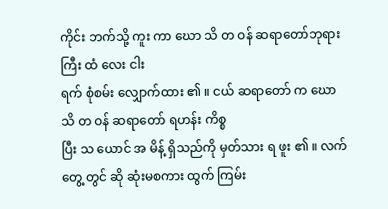ကိုင်း ဘက်သို့ ကူး ကာ ဃော သိ တ ဝန် ဆရာတော်ဘုရားကြီး ထံ လေး ငါး
ရက် စုံစမ်း လျှောက်ထား ၏ ။ ငယ် ဆရာတော် က ဃော သိ တ ဝန် ဆရာတော် ရဟန်း ကိစ္စ
ပြီး သ ယောင် အ မိန့် ရှိသည်ကို မှတ်သား ရ ဖူး ၏ ။ လက်တွေ့ တွင် ဆို ဆုံးမစကား ထွက် ကြမ်း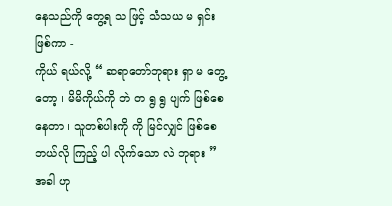နေသည်ကို တွေ့ရ သ ဖြင့် သံသယ မ ရှင်း ဖြစ်ကာ -
ကိုယ် ရယ်လို့ “ ဆရာတော်ဘုရား ရှာ မ တွေ့တော့ ၊ မိမိကိုယ်ကို ဘဲ တ ရွ ရွ ပျက် ဖြစ်စေ နေတာ ၊ သူတစ်ပါးကို ကို မြင်လျှင် ဖြစ်စေ ဘယ်လို ကြည့် ပါ လိုက်သော လဲ ဘုရား ” အခါ ဟု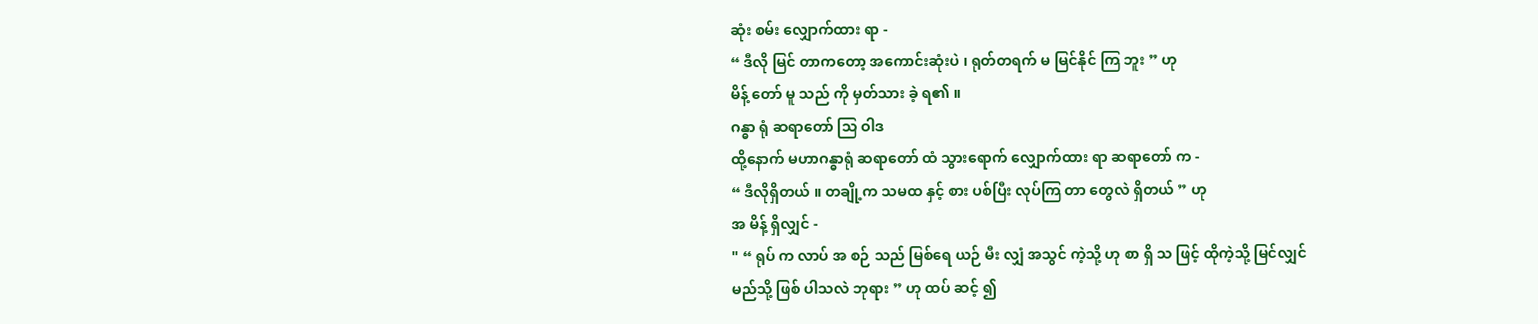ဆုံး စမ်း လျှောက်ထား ရာ -
“ ဒီလို မြင် တာကတော့ အကောင်းဆုံးပဲ ၊ ရုတ်တရက် မ မြင်နိုင် ကြ ဘူး ” ဟု
မိန့် တော် မူ သည် ကို မှတ်သား ခဲ့ ရ၏ ။
ဂန္ဓာ ရုံ ဆရာတော် သြ ဝါဒ
ထို့နောက် မဟာဂန္ဓာရုံ ဆရာတော် ထံ သွားရောက် လျှောက်ထား ရာ ဆရာတော် က -
“ ဒီလိုရှိတယ် ။ တချို့က သမထ နှင့် စား ပစ်ပြီး လုပ်ကြ တာ တွေလဲ ရှိတယ် ” ဟု
အ မိန့် ရှိလျှင် -
" “ ရုပ် က လာပ် အ စဉ် သည် မြစ်ရေ ယဉ် မီး လျှံ အသွင် ကဲ့သို့ ဟု စာ ရှိ သ ဖြင့် ထိုကဲ့သို့ မြင်လျှင်
မည်သို့ ဖြစ် ပါသလဲ ဘုရား ” ဟု ထပ် ဆင့် ၍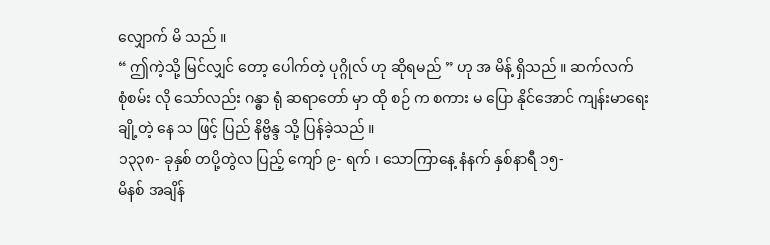လျှောက် မိ သည် ။
“ ဤကဲ့သို့ မြင်လျှင် တော့ ပေါက်တဲ့ ပုဂ္ဂိုလ် ဟု ဆိုရမည် ” ဟု အ မိန့် ရှိသည် ။ ဆက်လက်
စုံစမ်း လို သော်လည်း ဂန္ဓာ ရုံ ဆရာတော် မှာ ထို စဉ် က စကား မ ပြော နိုင်အောင် ကျန်းမာရေး
ချို့တဲ့ နေ သ ဖြင့် ပြည် နိဗ္ဗိန္ဒ သို့ ပြန်ခဲ့သည် ။
၁၃၃၈- ခုနှစ် တပို့တွဲလ ပြည့် ကျော် ၉- ရက် ၊ သောကြာနေ့ နံနက် နှစ်နာရီ ၁၅-
မိနစ် အချိန်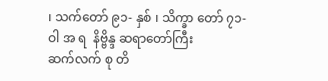၊ သက်တော် ၉၁- နှစ် ၊ သိက္ခာ တော် ၇၁- ဝါ အ ရ  နိဗ္ဗိန္ဒ ဆရာတော်ကြီး
ဆက်လက် စု တိ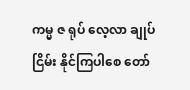ကမ္မ ဇ ရုပ် လေ့လာ ချုပ် ငြိမ်း နိုင်ကြပါစေ တော်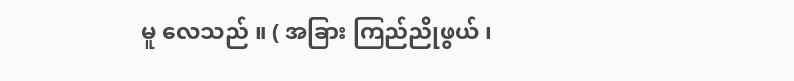မူ လေသည် ။ ( အခြား ကြည်ညိုဖွယ် ၊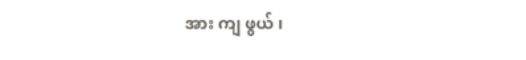အား ကျ ဖွယ် ၊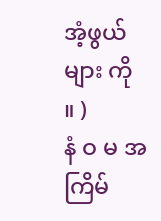အံ့ဖွယ်များ ကို
။ )
နံ ဝ မ အကြိမ်